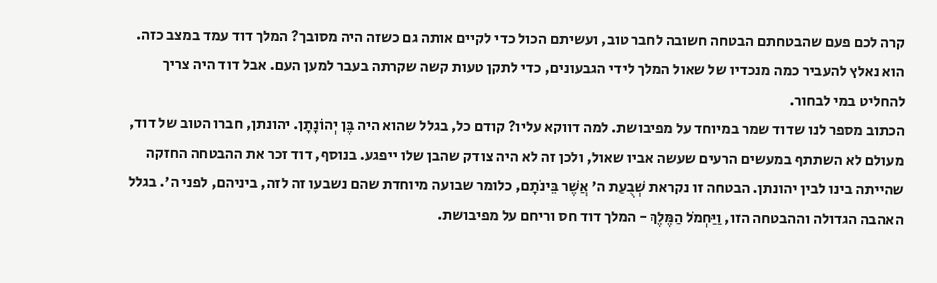קרה לכם פעם שהבטחתם הבטחה חשובה לחבר טוב, ועשיתם הכול כדי לקיים אותה גם כשזה היה מסובך? המלך דוד עמד במצב כזה. הוא נאלץ להעביר כמה מנכדיו של שאול המלך לידי הגבעונים, כדי לתקן טעות קשה שקרתה בעבר למען העם. אבל דוד היה צריך להחליט במי לבחור.
הכתוב מספר לנו שדוד שמר במיוחד על מפיבושת. למה דווקא עליו? קודם כל, בגלל שהוא היה בֶּן יְהוֹנָתָן. יהונתן, חברו הטוב של דוד, מעולם לא השתתף במעשים הרעים שעשה אביו שאול, ולכן זה לא היה צודק שהבן שלו ייפגע. בנוסף, דוד זכר את ההבטחה החזקה שהייתה בינו לבין יהונתן. הבטחה זו נקראת שְׁבֻעַת ה' אֲשֶׁר בֵּינֹתָם, כלומר שבועה מיוחדת שהם נשבעו זה לזה, ביניהם, לפני ה'. בגלל האהבה הגדולה וההבטחה הזו, וַיַּחְמֹל הַמֶּלֶךְ - המלך דוד חס וריחם על מפיבושת.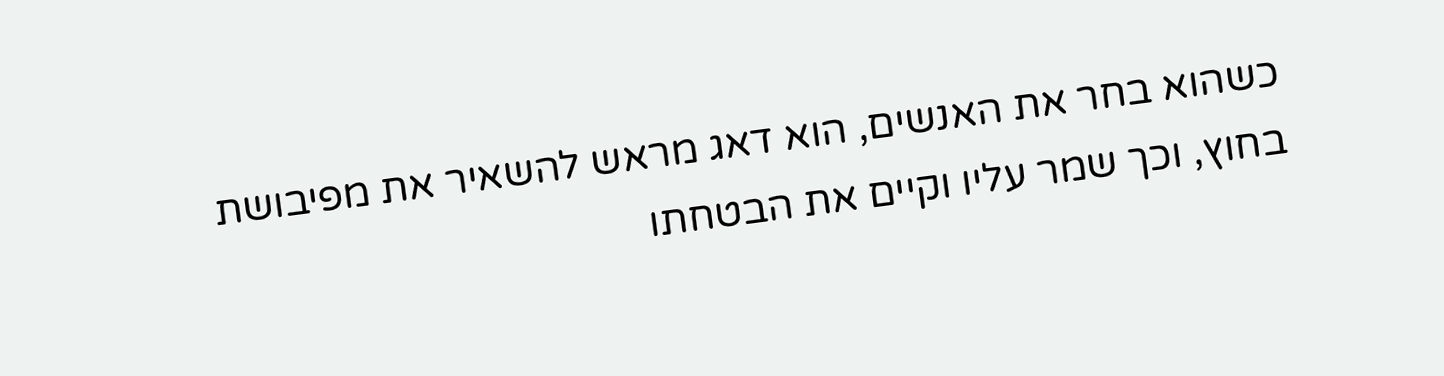כשהוא בחר את האנשים, הוא דאג מראש להשאיר את מפיבושת בחוץ, וכך שמר עליו וקיים את הבטחתו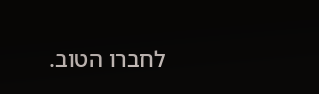לחברו הטוב.